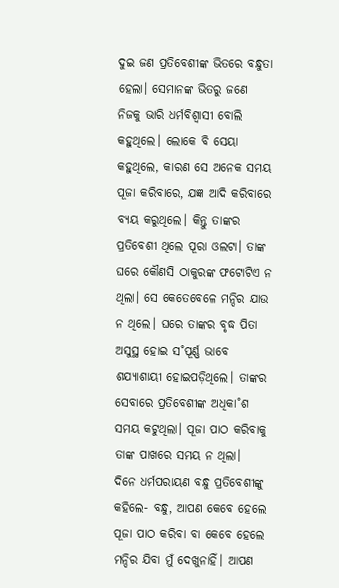ଦୁଇ ଜଣ ପ୍ରତିବେଶୀଙ୍କ ଭିତରେ ବନ୍ଧୁତା ହେଲା। ସେମାନଙ୍କ ଭିତରୁ ଜଣେ ନିଜକୁ ଭାରି ଧର୍ମବିଶ୍ବାସୀ ବୋଲି କହୁଥିଲେ। ଲୋକେ ବି ସେୟା କହୁଥିଲେ, କାରଣ ସେ ଅନେକ ସମୟ ପୂଜା କରିବାରେ, ଯଜ୍ଞ ଆଦି କରିବାରେ ବ୍ୟୟ କରୁଥିଲେ। କିନ୍ତୁ ତାଙ୍କର ପ୍ରତିବେଶୀ ଥିଲେ ପୂରା ଓଲଟା। ତାଙ୍କ ଘରେ କୌଣସି ଠାକୁରଙ୍କ ଫଟୋଟିଏ ନ ଥିଲା। ସେ କେତେବେଳେ ମନ୍ଦିର ଯାଉ ନ ଥିଲେ। ଘରେ ତାଙ୍କର ବୃଦ୍ଧ ପିତା ଅସୁସ୍ଥ ହୋଇ ସ˚ପୂର୍ଣ୍ଣ ଭାବେ ଶଯ୍ୟାଶାୟୀ ହୋଇପଡ଼ିଥିଲେ। ତାଙ୍କର ସେବାରେ ପ୍ରତିବେଶୀଙ୍କ ଅଧିକା˚ଶ ସମୟ କଟୁଥିଲା। ପୂଜା ପାଠ କରିବାକୁ ତାଙ୍କ ପାଖରେ ସମୟ ନ ଥିଲା।
ଦିନେ ଧର୍ମପରାୟଣ ବନ୍ଧୁ ପ୍ରତିବେଶୀଙ୍କୁ କହିଲେ- ବନ୍ଧୁ, ଆପଣ କେବେ ହେଲେ ପୂଜା ପାଠ କରିବା ବା କେବେ ହେଲେ ମନ୍ଦିର ଯିବା ମୁଁ ଦେଖୁନାହିଁ। ଆପଣ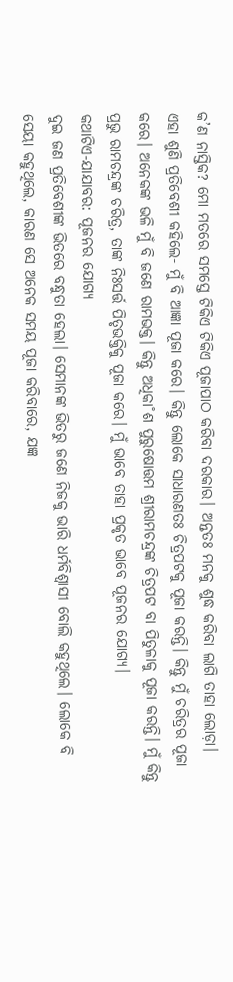କ’ଣ ନାସ୍ତିକ? ମୋ ମତରେ ସମସ୍ତେ ଟିକିଏ ଟିକିଏ ପୂଜାପାଠ କରିବା ଦରକାର। ଅନ୍ତତଃ ମନକୁ ଶୁଦ୍ଧ କରିବା ଲାଗି ତାହା ଲୋଡ଼ା।
ଏହା ଶୁଣି ପ୍ରତିବେଶୀ କହିଲେ- ମୁଁ ବି ଆଜ୍ଞା ପୂଜା କରେ। କିନ୍ତୁ ଲୋକେ ସାଧାରଣତଃ ଚିତ୍ରପଟକୁ ପୂଜା କରନ୍ତି। କିନ୍ତୁ ମୁଁ ଚରିତ୍ରର ପୂଜା କରେ। ଅନେକଙ୍କ ଭଳି ମୁଁ ବି ଜଣେ ରାମଭକ୍ତ। କିନ୍ତୁ ଅଧିକା˚ଶ ପୁରୁଷୋତ୍ତମ ଶ୍ରୀରାମଚନ୍ଦ୍ରଙ୍କ ଚିତ୍ରପଟ ବା ପିତୁଳାକୁ ପୂଜା କରନ୍ତି। ମୁଁ କିନ୍ତୁ ପ୍ରଭୁ ରାମଚନ୍ଦ୍ରଙ୍କ ଚରିତ୍ର, ତାଙ୍କ ନିଃସର୍ତ୍ତ ପିତୃଭକ୍ତିକୁ ପୂଜା କରେ। ମୁଁ ଭାବେ ତାହା ପ୍ରକୃତ ଭାବେ ପୂଜନର ଯୋଗ୍ୟ।
କଥାଟିଏ-ଯାଯାବର: ପୂଜନର ଯୋଗ୍ୟ
ଦୁଇ ଜଣ ପ୍ରତିବେଶୀଙ୍କ ଭିତରେ ବନ୍ଧୁତା ହେଲା। ସେମାନଙ୍କ ଭିତରୁ ଜଣେ ନିଜକୁ ଭାରି ଧର୍ମବିଶ୍ବାସୀ ବୋଲି କହୁଥିଲେ। ଲୋକେ ବି ସେୟା କହୁଥିଲେ, କାରଣ ସେ ଅନେକ ସମୟ ପୂଜା କରିବାରେ, ଯଜ୍ଞ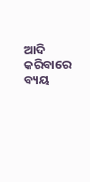ଆଦି କରିବାରେ ବ୍ୟୟ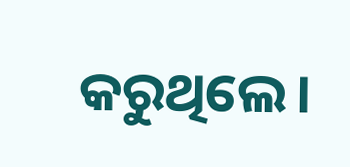କରୁଥିଲେ।